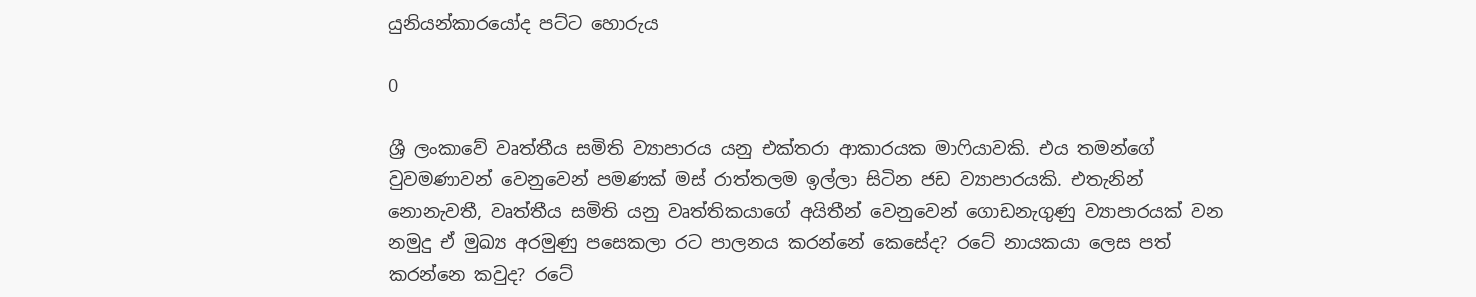යුනියන්කාරයෝද පට්ට හොරුය

0

ශ්‍රී ලංකාවේ වෘත්තීය සමිති ව්‍යාපාරය යනු එක්තරා ආකාරයක මාෆියාවකි. එය තමන්ගේ වුවමණාවන් වෙනුවෙන් පමණක් මස් රාත්තලම ඉල්ලා සිටින ජඩ ව්‍යාපාරයකි. එතැනින් නොනැවතී, වෘත්තීය සමිති යනු වෘත්තිකයාගේ අයිතීන් වෙනුවෙන් ගොඩනැගුණු ව්‍යාපාරයක් වන නමුදු ඒ මුඛ්‍ය අරමුණු පසෙකලා රට පාලනය කරන්නේ කෙසේද? රටේ නායකයා ලෙස පත් කරන්නෙ කවුද? රටේ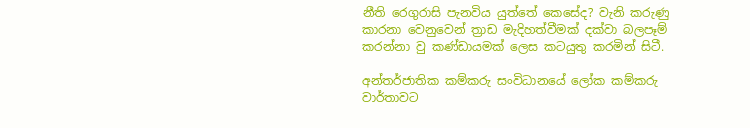නීති රෙගුරාසි පැනවිය යුත්තේ කෙසේද? වැනි කරුණු කාරනා වෙනුවෙන් ත්‍රාඩ මැදිහත්වීමක් දක්වා බලපෑම් කරන්නා වු කණ්ඩායමක් ලෙස කටයුතු කරමින් සිටී.

අන්තර්ජාතික කම්කරු සංවිධානයේ ලෝක කම්කරු වාර්තාවට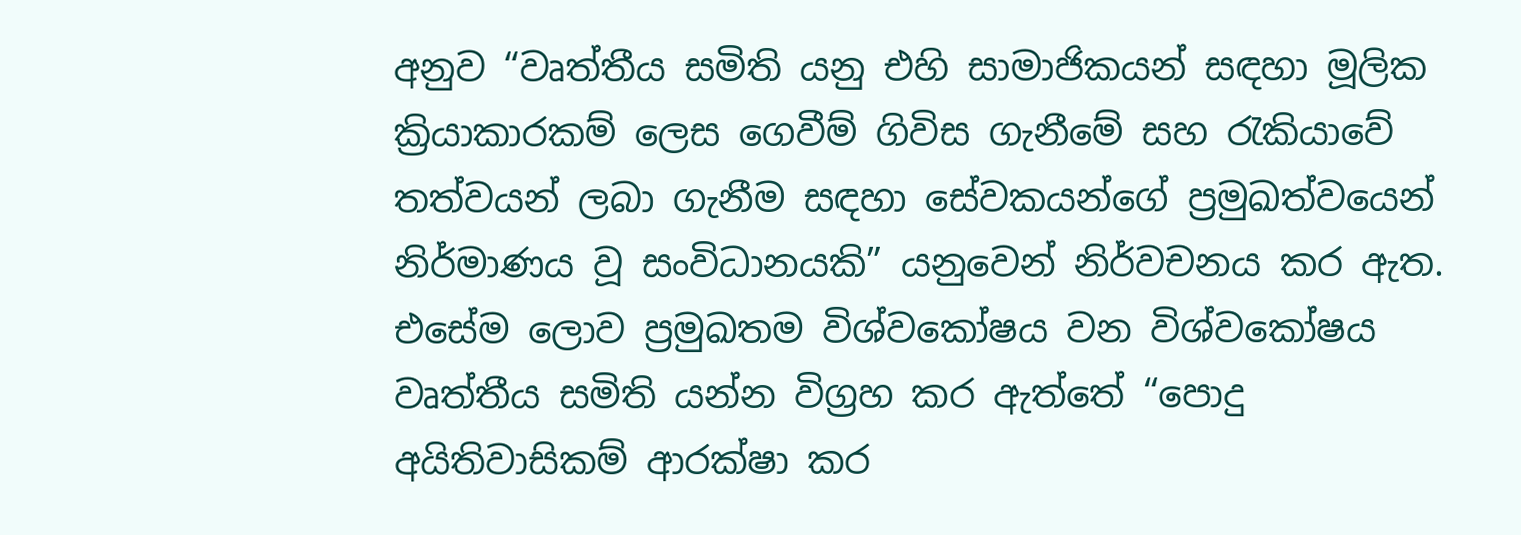අනුව “වෘත්තීය සමිති යනු එහි සාමාජිකයන් සඳහා මූලික ක්‍රියාකාරකම් ලෙස ගෙවීම් ගිවිස ගැනීමේ සහ රැකියාවේ තත්වයන් ලබා ගැනීම සඳහා සේවකයන්ගේ ප්‍රමුඛත්වයෙන් නිර්මාණය වූ සංවිධානයකි” යනුවෙන් නිර්වචනය කර ඇත. එසේම ලොව ප්‍රමුඛතම විශ්වකෝෂය වන විශ්වකෝෂය වෘත්තීය සමිති යන්න විග්‍රහ කර ඇත්තේ “පොදු අයිතිවාසිකම් ආරක්ෂා කර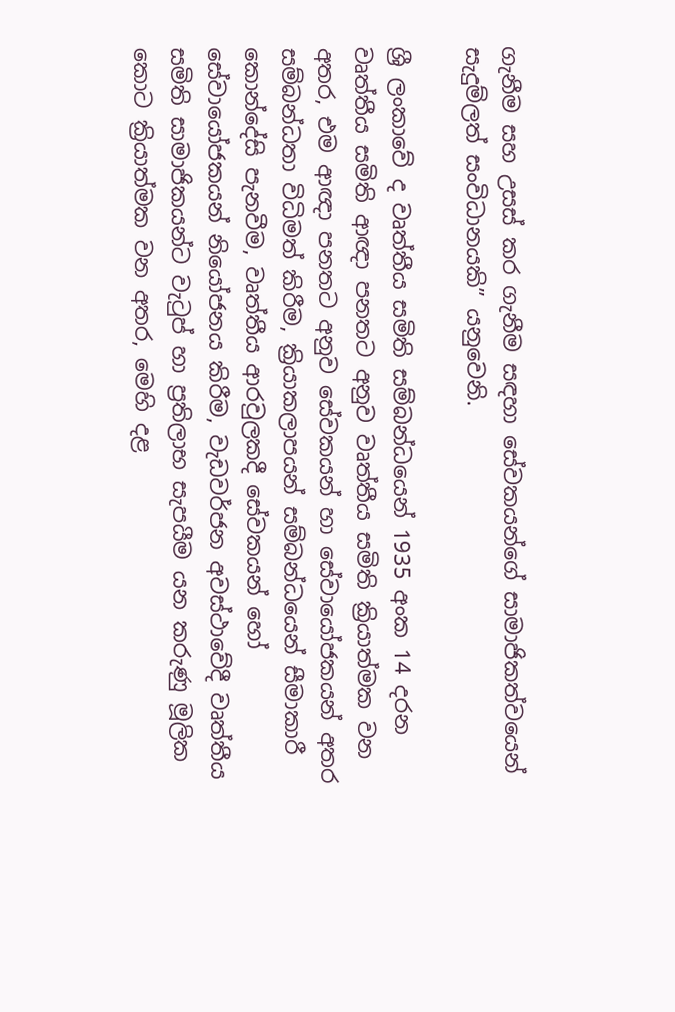ගැනීම සහ උසස් කර ගැනීම සඳහා සේවකයන්ගේ සාමාජිකත්වයෙන් සැදුම්ලත් සංවිධානයකි” යනුවෙනි.

ශ්‍රී ලංකාවේ ද වෘත්තීය සමිති සම්බන්ධයෙන් 1935 අංක 14 දරන වෘත්තීය සමිති ආඥා පනතට අනුව වෘත්තීය සමිති ක්‍රියාත්මක වන අතර, එම ආඥා පනතට අනුව සේවකයන් හා සේවායෝජකයන් අතර සම්බන්ධතා විධිමත් කිරීම, ක්‍රියාකලාපයන් සම්බන්ධයෙන් සීමාකාරී කොන්දේසි පැනවීම, වෘත්තීය ආරවුලකදී සේවකයන් හෝ සේවායෝජකයන් නියෝජනය කිරීම, වැඩවර්ජන අවස්ථාවේදී වෘත්තීය සමිති සාමාජිකයන්ට වැටුප් හා ප්‍රතිලාභ සැපයීම යන කරුණු මූලික කොට ක්‍රියාත්මක වන අතර, මෙහි දළ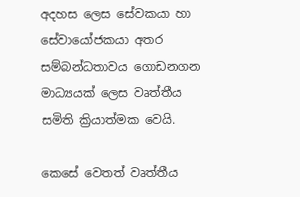අදහස ලෙස සේවකයා හා සේවායෝජකයා අතර සම්බන්ධතාවය ගොඩනගන මාධ්‍යයක් ලෙස වෘත්තීය සමිති ක්‍රියාත්මක වෙයි.

කෙසේ වෙතත් වෘත්තීය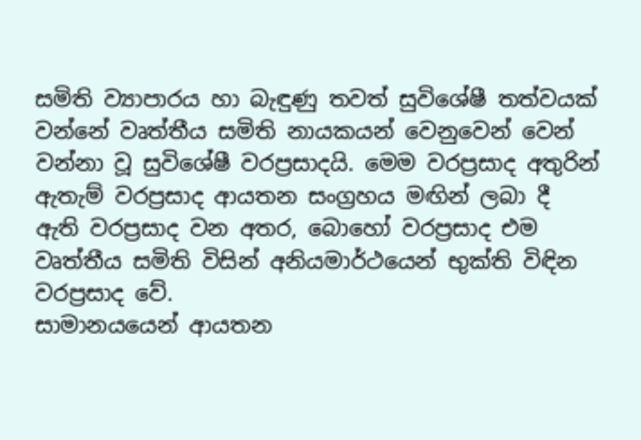සමිති ව්‍යාපාරය හා බැඳුණු තවත් සුවිශේෂී තත්වයක් වන්නේ වෘත්තීය සමිති නායකයන් වෙනුවෙන් වෙන් වන්නා වූ සුවිශේෂී වරප්‍රසාදයි. මෙම වරප්‍රසාද අතුරින් ඇතැම් වරප්‍රසාද ආයතන සංග්‍රහය මඟින් ලබා දී ඇති වරප්‍රසාද වන අතර, බොහෝ වරප්‍රසාද එම වෘත්තීය සමිති විසින් අනියමාර්ථයෙන් භුක්ති විඳින වරප්‍රසාද වේ.
සාමානයයෙන් ආයතන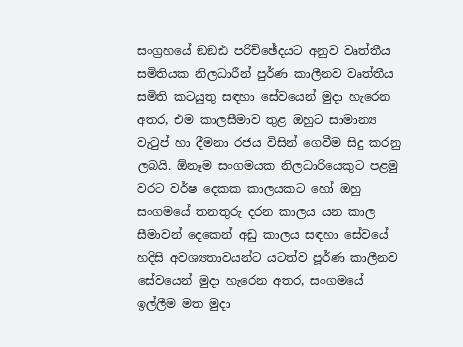සංග්‍රහයේ ඞඞඪ පරිච්ඡේදයට අනුව වෘත්තීය සමිතියක නිලධාරීන් පුර්ණ කාලීනව වෘත්තීය සමිති කටයුතු සඳහා සේවයෙන් මුදා හැරෙන අතර, එම කාලසීමාව තුළ ඔහුට සාමාන්‍ය වැටුප් හා දීමනා රජය විසින් ගෙවීම සිදු කරනු ලබයි. ඕනෑම සංගමයක නිලධාරියෙකුට පළමු වරට වර්ෂ දෙකක කාලයකට හෝ ඔහු සංගමයේ තනතුරු දරන කාලය යන කාල සීමාවන් දෙකෙන් අඩු කාලය සඳහා සේවයේ හදිසි අවශ්‍යතාවයන්ට යටත්ව පූර්ණ කාලීනව සේවයෙන් මුදා හැරෙන අතර, සංගමයේ ඉල්ලීම මත මුදා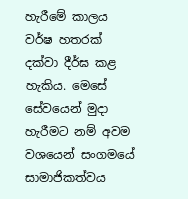හැරීමේ කාලය වර්ෂ හතරක් දක්වා දීර්ඝ කළ හැකිය. මෙසේ සේවයෙන් මුදා හැරීමට නම් අවම වශයෙන් සංගමයේ සාමාජිකත්වය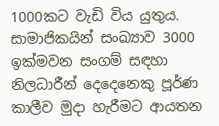1000කට වැඩි විය යුතුය. සාමාජිකයින් සංඛ්‍යාව 3000 ඉක්මවන සංගම් සඳහා නිලධාරීන් දෙදෙනෙකු පූර්ණ කාලීව මුදා හැරීමට ආයතන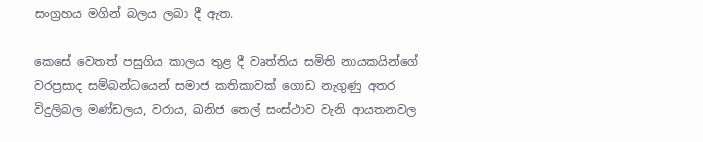සංග්‍රහය මගින් බලය ලබා දී ඇත.

කෙසේ වෙතත් පසුගිය කාලය තුළ දී වෘත්තිය සමිති නායකයින්ගේ වරප්‍රසාද සම්බන්ධයෙන් සමාජ කතිකාවක් ගොඩ නැගුණු අතර විදුලිබල මණ්ඩලය, වරාය, ඛනිජ තෙල් සංස්ථාව වැනි ආයතනවල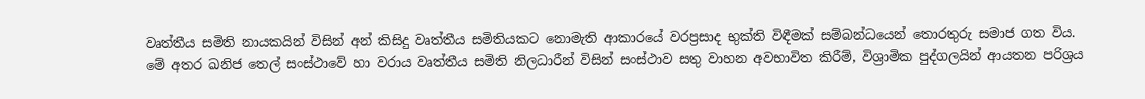වෘත්තීය සමිති නායකයින් විසින් අන් කිසිදු වෘත්තීය සමිතියකට නොමැති ආකාරයේ වරප්‍රසාද භුක්ති විඳීමක් සම්බන්ධයෙන් තොරතුරු සමාජ ගත විය.
මේ අතර ඛනිජ තෙල් සංස්ථාවේ හා වරාය වෘත්තීය සමිති නිලධාරීන් විසින් සංස්ථාව සතු වාහන අවභාවිත කිරීම්, විශ්‍රාමික පුද්ගලයින් ආයතන පරිශ්‍රය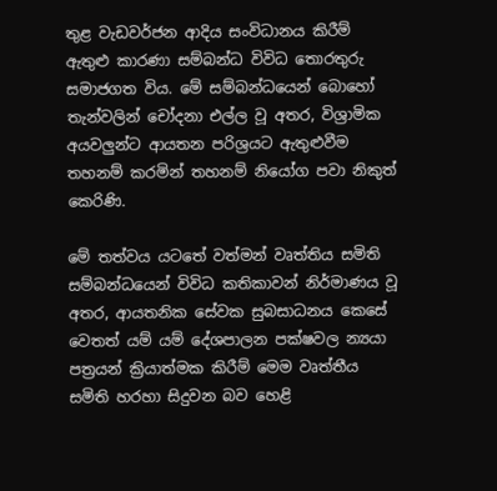තුළ වැඩවර්ජන ආදිය සංවිධානය කිරීම් ඇතුළු කාරණා සම්බන්ධ විවිධ තොරතුරු සමාජගත විය. මේ සම්බන්ධයෙන් බොහෝ තැන්වලින් චෝදනා එල්ල වූ අතර, විශ්‍රාමික අයවලුන්ට ආයතන පරිශ්‍රයට ඇතුළුවීම තහනම් කරමින් තහනම් නියෝග පවා නිකුත් කෙරිණි.

මේ තත්වය යටතේ වත්මන් වෘත්තිය සමිති සම්බන්ධයෙන් විවිධ කතිකාවන් නිර්මාණය වූ අතර, ආයතනික සේවක සුබසාධනය කෙසේ වෙතත් යම් යම් දේශපාලන පක්ෂවල න්‍යයා පත්‍රයන් ක්‍රියාත්මක කිරීම් මෙම වෘත්තීය සමිති හරහා සිදුවන බව හෙළි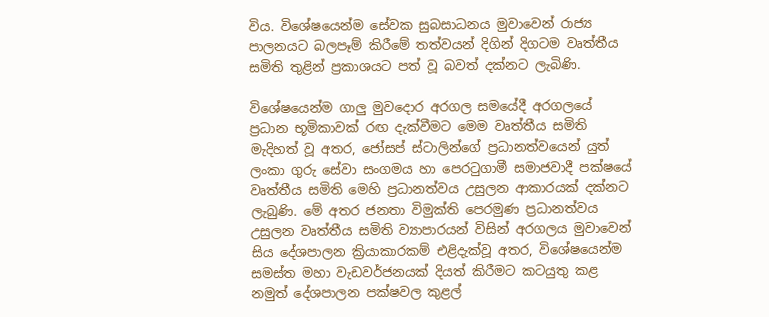විය. විශේෂයෙන්ම සේවක සුබසාධනය මුවාවෙන් රාජ්‍ය පාලනයට බලපෑම් කිරීමේ තත්වයන් දිගින් දිගටම වෘත්තීය සමිති තුළින් ප්‍රකාශයට පත් වූ බවත් දක්නට ලැබිණි.

විශේෂයෙන්ම ගාලු මුවදොර අරගල සමයේදී අරගලයේ ප්‍රධාන භූමිකාවක් රඟ දැක්වීමට මෙම වෘත්තීය සමිති මැදිහත් වූ අතර, ජෝසප් ස්ටාලින්ගේ ප්‍රධානත්වයෙන් යුත් ලංකා ගුරු සේවා සංගමය හා පෙරටුගාමී සමාජවාදී පක්ෂයේ වෘත්තීය සමිති මෙහි ප්‍රධානත්වය උසුලන ආකාරයක් දක්නට ලැබුණි. මේ අතර ජනතා විමුක්ති පෙරමුණ ප්‍රධානත්වය උසුලන වෘත්තීය සමිති ව්‍යාපාරයන් විසින් අරගලය මුවාවෙන් සිය දේශපාලන ක්‍රියාකාරකම් එළිදැක්වූ අතර, විශේෂයෙන්ම සමස්ත මහා වැඩවර්ජනයක් දියත් කිරීමට කටයුතු කළ නමුත් දේශපාලන පක්ෂවල කුළල්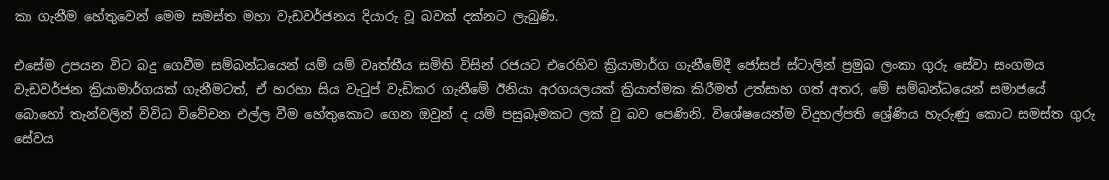කා ගැනීම හේතුවෙන් මෙම සමස්ත මහා වැඩවර්ජනය දියාරු වූ බවක් දක්නට ලැබුණි.

එසේම උපයන විට බදු ගෙවීම සම්බන්ධයෙන් යම් යම් වෘත්තීය සමිති විසින් රජයට එරෙහිව ක්‍රියාමාර්ග ගැනීමේදී ජෝසප් ස්ටාලින් ප්‍රමුඛ ලංකා ගුරු සේවා සංගමය වැඩවර්ජන ක්‍රියාමාර්ගයක් ගැනීමටත්, ඒ හරහා සිය වැටුප් වැඩිකර ගැනීමේ ඊනියා අරගයලයක් ක්‍රියාත්මක කිරීමත් උත්සාහ ගත් අතර, මේ සම්බන්ධයෙන් සමාජයේ බොහෝ තැන්වලින් විවිධ විවේචන එල්ල වීම හේතුකොට ගෙන ඔවුන් ද යම් පසුබෑමකට ලක් වු බව පෙණිනි. විශේෂයෙන්ම විදුහල්පති ශ්‍රේණිය හැරුණු කොට සමස්ත ගුරු සේවය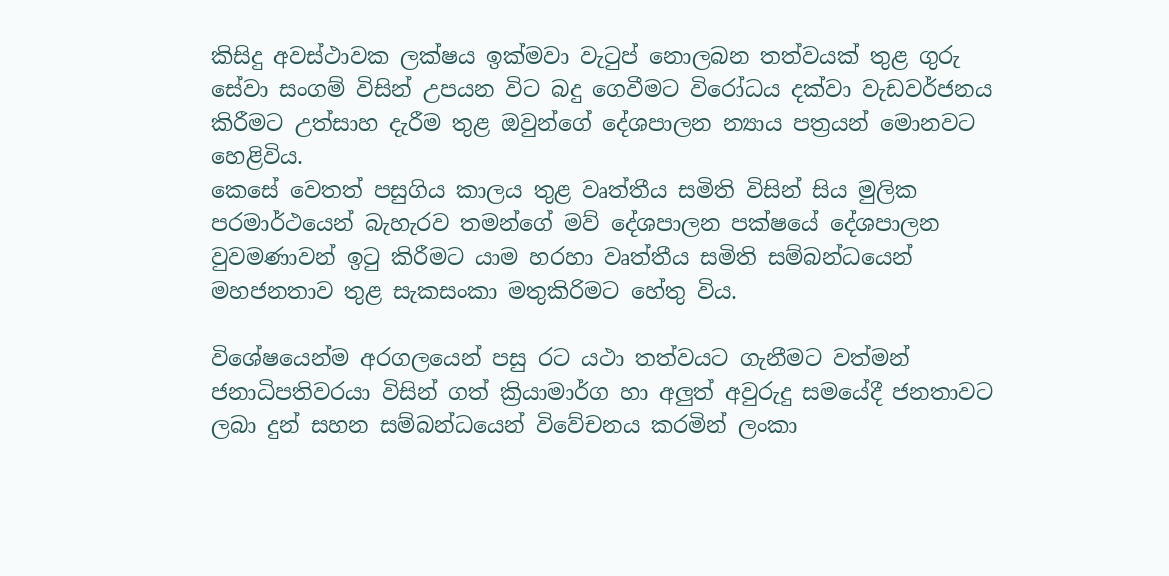කිසිදු අවස්ථාවක ලක්ෂය ඉක්මවා වැටුප් නොලබන තත්වයක් තුළ ගුරු සේවා සංගම් විසින් උපයන විට බදු ගෙවීමට විරෝධය දක්වා වැඩවර්ජනය කිරීමට උත්සාහ දැරීම තුළ ඔවුන්ගේ දේශපාලන න්‍යාය පත්‍රයන් මොනවට හෙළිවිය.
කෙසේ වෙතත් පසුගිය කාලය තුළ වෘත්තීය සමිති විසින් සිය මුලික පරමාර්ථයෙන් බැහැරව තමන්ගේ මව් දේශපාලන පක්ෂයේ දේශපාලන වුවමණාවන් ඉටු කිරීමට යාම හරහා වෘත්තීය සමිති සම්බන්ධයෙන් මහජනතාව තුළ සැකසංකා මතුකිරිමට හේතු විය.

විශේෂයෙන්ම අරගලයෙන් පසු රට යථා තත්වයට ගැනීමට වත්මන් ජනාධිපතිවරයා විසින් ගත් ක්‍රියාමාර්ග හා අලුත් අවුරුදු සමයේදී ජනතාවට ලබා දුන් සහන සම්බන්ධයෙන් විවේචනය කරමින් ලංකා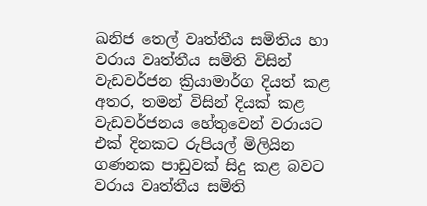ඛනිජ තෙල් වෘත්තීය සමිතිය හා වරාය වෘත්තීය සමිති විසින් වැඩවර්ජන ක්‍රියාමාර්ග දියත් කළ අතර, තමන් විසින් දියක් කළ වැඩවර්ජනය හේතුවෙන් වරායට එක් දිනකට රුපියල් මිලියින ගණනක පාඩුවක් සිදු කළ බවට වරාය වෘත්තීය සමිති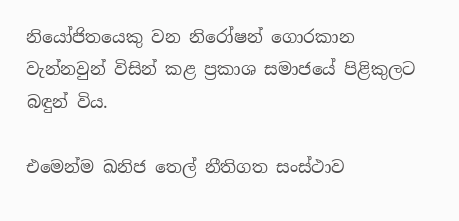නියෝජිතයෙකු වන නිරෝෂන් ගොරකාන වැන්නවුන් විසින් කළ ප්‍රකාශ සමාජයේ පිළිකුලට බඳුන් විය.

එමෙන්ම ඛනිජ තෙල් නීතිගත සංස්ථාව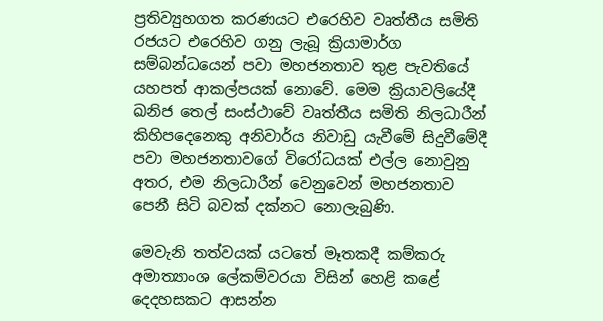ප්‍රතිව්‍යුහගත කරණයට එරෙහිව වෘත්තීය සමිති රජයට එරෙහිව ගනු ලැබූ ක්‍රියාමාර්ග සම්බන්ධයෙන් පවා මහජනතාව තුළ පැවතියේ යහපත් ආකල්පයක් නොවේ. මෙම ක්‍රියාවලියේදී ඛනිජ තෙල් සංස්ථාවේ වෘත්තීය සමිති නිලධාරීන් කිහිපදෙනෙකු අනිවාර්ය නිවාඩු යැවීමේ සිදුවීමේදී පවා මහජනතාවගේ විරෝධයක් එල්ල නොවුනු අතර, එම නිලධාරීන් වෙනුවෙන් මහජනතාව පෙනී සිටි බවක් දක්නට නොලැබුණි.

මෙවැනි තත්වයක් යටතේ මෑතකදී කම්කරු අමාත්‍යාංශ ලේකම්වරයා විසින් හෙළි කළේ දෙදහසකට ආසන්න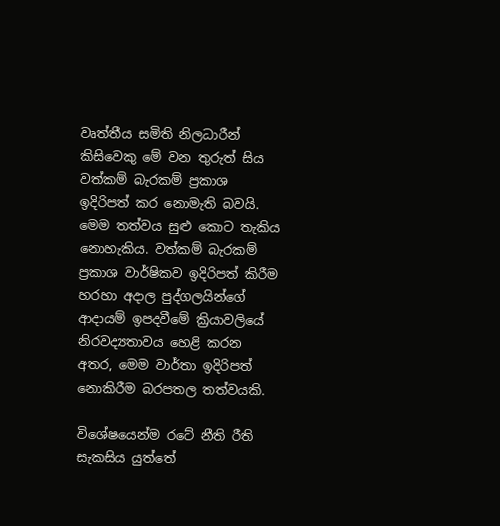වෘත්තීය සමිති නිලධාරීන් කිසිවෙකු මේ වන තුරුත් සිය වත්කම් බැරකම් ප්‍රකාශ ඉදිරිපත් කර නොමැති බවයි. මෙම තත්වය සුළු කොට තැකිය නොහැකිය. වත්කම් බැරකම් ප්‍රකාශ වාර්ෂිකව ඉදිරිපත් කිරීම හරහා අදාල පුද්ගලයින්ගේ ආදායම් ඉපදවීමේ ක්‍රියාවලියේ නිරවද්‍යතාවය හෙළි කරන අතර, මෙම වාර්තා ඉදිරිපත් නොකිරීම බරපතල තත්වයකි.

විශේෂයෙන්ම රටේ නීති රීති සැකසිය යුත්තේ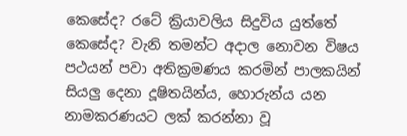කෙසේද? රටේ ක්‍රියාවලිය සිදුවිය යුත්තේ කෙසේද? වැනි තමන්ට අදාල නොවන විෂය පථයන් පවා අතික්‍රමණය කරමින් පාලකයින් සියලු දෙනා දූෂිතයින්ය, හොරුන්ය යන නාමකරණයට ලක් කරන්නා වූ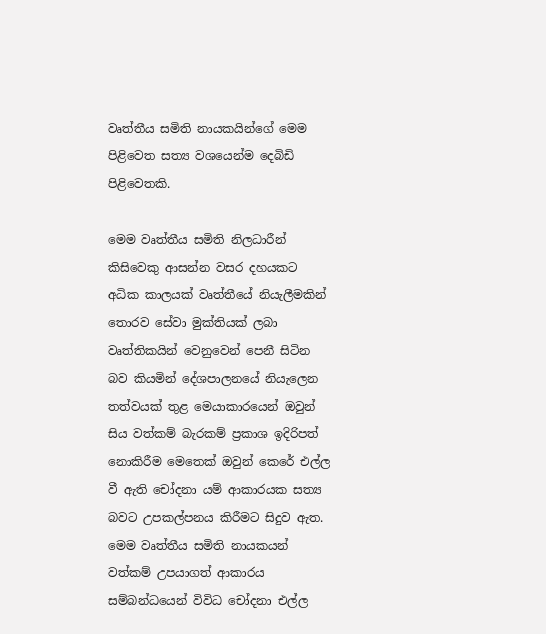වෘත්තීය සමිති නායකයින්ගේ මෙම පිළිවෙත සත්‍ය වශයෙන්ම දෙබිඩි පිළිවෙතකි.

මෙම වෘත්තීය සමිති නිලධාරීන් කිසිවෙකු ආසන්න වසර දහයකට අධික කාලයක් වෘත්තීයේ නියැලීමකින් තොරව සේවා මුක්තියක් ලබා වෘත්තිකයින් වෙනුවෙන් පෙනී සිටින බව කියමින් දේශපාලනයේ නියැලෙන තත්වයක් තුළ මෙයාකාරයෙන් ඔවුන් සිය වත්කම් බැරකම් ප්‍රකාශ ඉදිරිපත් නොකිරීම මෙතෙක් ඔවුන් කෙරේ එල්ල වී ඇති චෝදනා යම් ආකාරයක සත්‍ය බවට උපකල්පනය කිරීමට සිදුව ඇත. මෙම වෘත්තීය සමිති නායකයන් වත්කම් උපයාගත් ආකාරය සම්බන්ධයෙන් විවිධ චෝදනා එල්ල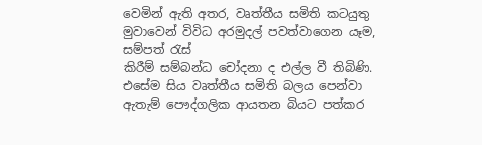වෙමින් ඇති අතර, වෘත්තීය සමිති කටයුතු මුවාවෙන් විවිධ අරමුදල් පවත්වාගෙන යෑම, සම්පත් රැස්
කිරීම් සම්බන්ධ චෝදනා ද එල්ල වී තිබිණි. එසේම සිය වෘත්තීය සමිති බලය පෙන්වා ඇතැම් පෞද්ගලික ආයතන බියට පත්කර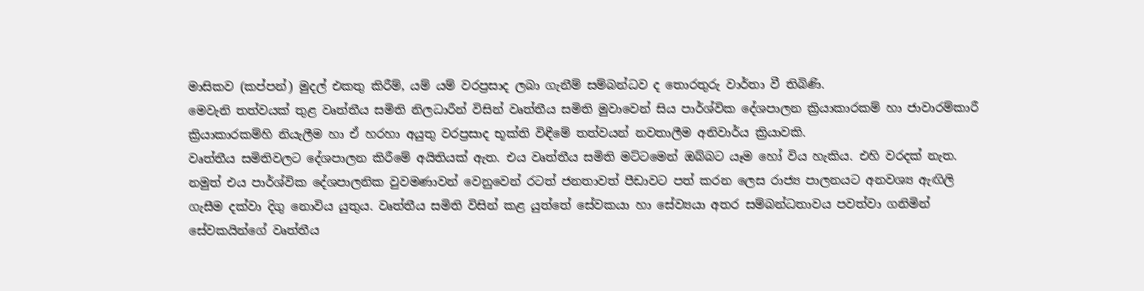මාසිකව (කප්පන්) මුදල් එකතු කිරීම්, යම් යම් වරප්‍රසාද ලබා ගැනීම් සම්බන්ධව ද තොරතුරු වාර්තා වී තිබිණි.
මෙවැනි තත්වයක් තුළ වෘත්තීය සමිති නිලධාරීන් විසින් වෘත්තීය සමිති මුවාවෙන් සිය පාර්ශ්වික දේශපාලන ක්‍රියාකාරකම් හා ජාවාරම්කාරී ක්‍රියාකාරකම්හි නියැලීම හා ඒ හරහා අයුතු වරප්‍රසාද භූක්ති විඳීමේ තත්වයන් නවතාලීම අනිවාර්ය ක්‍රියාවකි.
වෘත්තීය සමිතිවලට දේශපාලන කිරීමේ අයිතියක් ඇත. එය වෘත්තීය සමිති මට්ටමෙන් ඔබ්බට යෑම හෝ විය හැකිය. එහි වරදක් නැත. නමුත් එය පාර්ශ්වික දේශපාලනික වුවමණාවන් වෙනුවෙන් රටත් ජනතාවත් පීඩාවට පත් කරන ලෙස රාජ්‍ය පාලනයට අනවශ්‍ය ඇඟිලි ගැසීම දක්වා දිගු නොවිය යුතුය. වෘත්තීය සමිති විසින් කළ යුත්තේ සේවකයා හා සේව්‍යයා අතර සම්බන්ධතාවය පවත්වා ගනිමින් සේවකයින්ගේ වෘත්තීය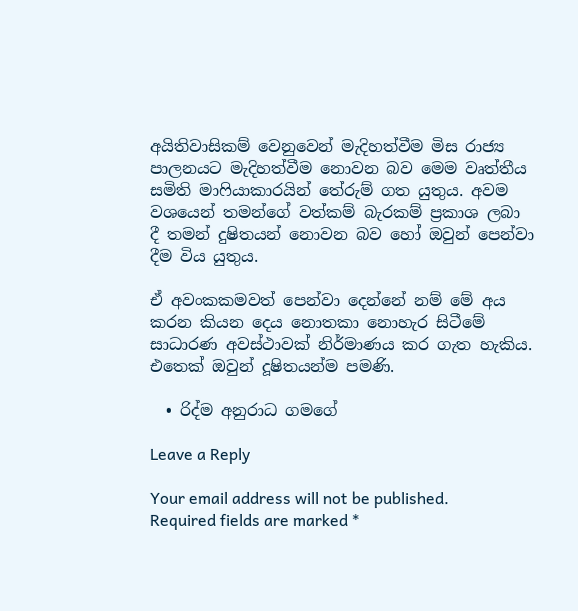අයිතිවාසිකම් වෙනුවෙන් මැදිහත්වීම මිස රාජ්‍ය පාලනයට මැදිහත්වීම නොවන බව මෙම වෘත්තීය සමිති මාෆියාකාරයින් තේරුම් ගත යුතුය. අවම වශයෙන් තමන්ගේ වත්කම් බැරකම් ප්‍රකාශ ලබා දී තමන් දුෂිතයන් නොවන බව හෝ ඔවුන් පෙන්වා දීම විය යුතුය.

ඒ අවංකකමවත් පෙන්වා දෙන්නේ නම් මේ අය කරන කියන දෙය නොතකා නොහැර සිටීමේ සාධාරණ අවස්ථාවක් නිර්මාණය කර ගැත හැකිය. එතෙක් ඔවුන් දූෂිතයන්ම පමණි.

  • රිද්ම අනුරාධ ගමගේ

Leave a Reply

Your email address will not be published. Required fields are marked *